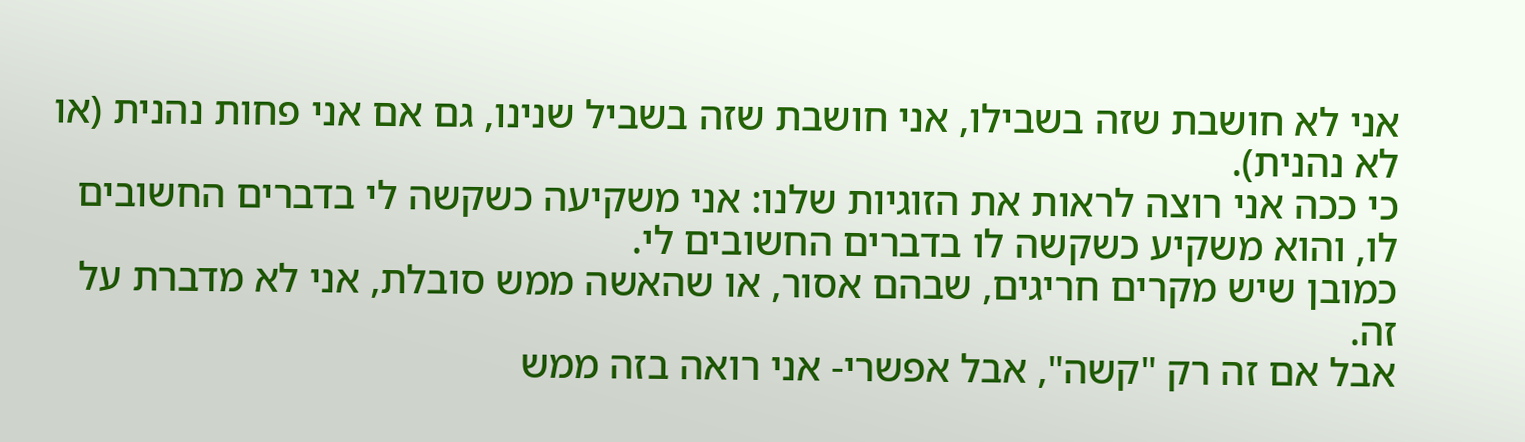אני לא חושבת שזה בשבילו, אני חושבת שזה בשביל שנינו, גם אם אני פחות נהנית (או לא נהנית).
כי ככה אני רוצה לראות את הזוגיות שלנו: אני משקיעה כשקשה לי בדברים החשובים לו, והוא משקיע כשקשה לו בדברים החשובים לי.
כמובן שיש מקרים חריגים, שבהם אסור, או שהאשה ממש סובלת, אני לא מדברת על זה.
אבל אם זה רק "קשה", אבל אפשרי- אני רואה בזה ממש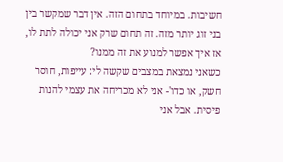חשיבות. במיוחד בתחום הזה. אין דבר שמקשר בין בני זוג יותר מזה. זה תחום שרק אני יכולה לתת לו, אז איך אפשר למנוע את זה ממנו?
כשאני נמצאת במצבים שקשה לי: עייפות, חוסר חשק, או כדו'- אני לא מכריחה את עצמי להנות פיסית. אבל אני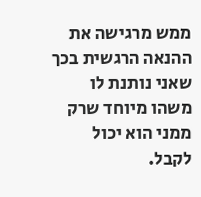ממש מרגישה את ההנאה הרגשית בכך שאני נותנת לו משהו מיוחד שרק ממני הוא יכול לקבל.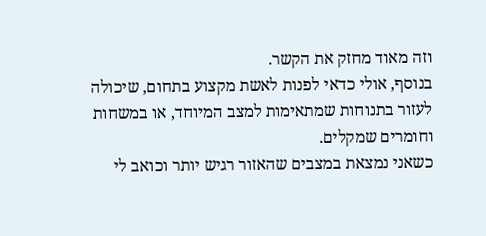וזה מאוד מחזק את הקשר.
בנוסף, אולי כדאי לפנות לאשת מקצוע בתחום, שיכולה לעזור בתנוחות שמתאימות למצב המיוחד, או במשחות וחומרים שמקלים.
כשאני נמצאת במצבים שהאזור רגיש יותר וכואב לי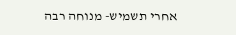אחרי תשמיש- מנוחה רבה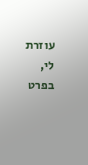עוזרת לי, בפרט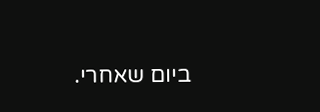ביום שאחרי.